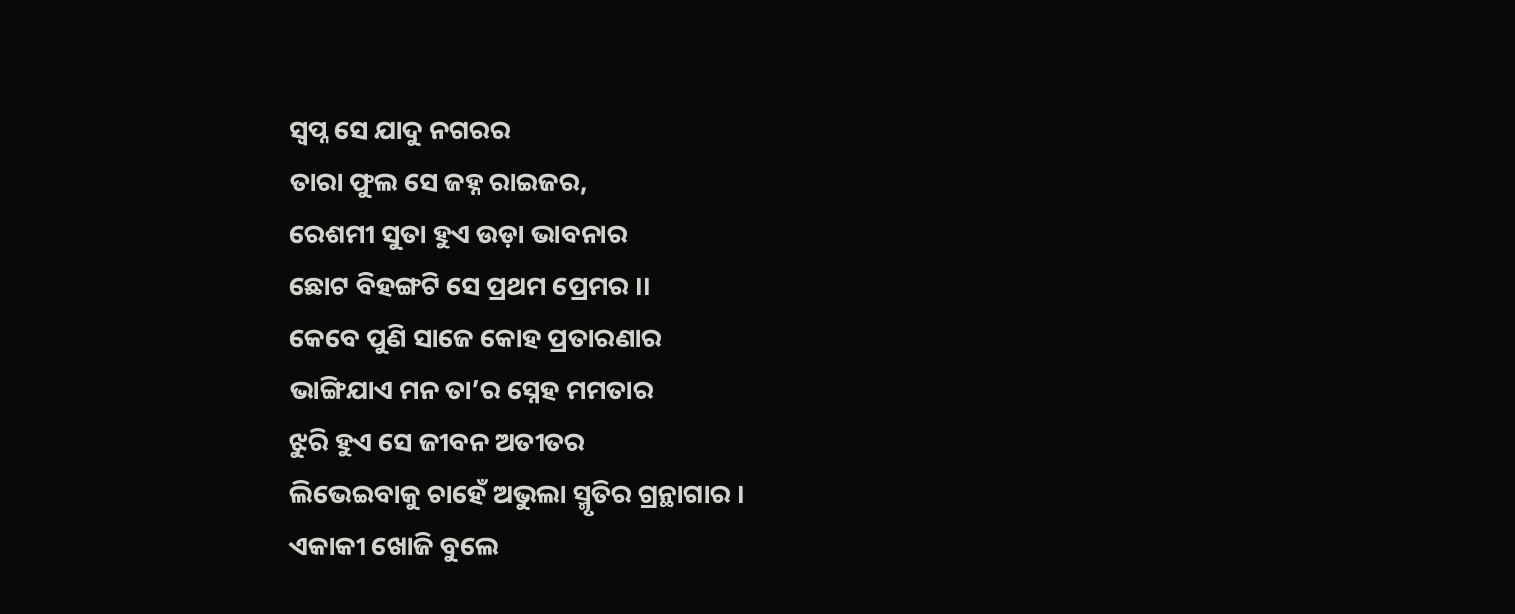ସ୍ୱପ୍ନ ସେ ଯାଦୁ ନଗରର
ତାରା ଫୁଲ ସେ ଜହ୍ନ ରାଇଜର,
ରେଶମୀ ସୁତା ହୁଏ ଉଡ଼ା ଭାବନାର
ଛୋଟ ବିହଙ୍ଗଟି ସେ ପ୍ରଥମ ପ୍ରେମର ।।
କେବେ ପୁଣି ସାଜେ କୋହ ପ୍ରତାରଣାର
ଭାଙ୍ଗିଯାଏ ମନ ତା’ର ସ୍ନେହ ମମତାର
ଝୁରି ହୁଏ ସେ ଜୀବନ ଅତୀତର
ଲିଭେଇବାକୁ ଚାହେଁ ଅଭୁଲା ସ୍ମୃତିର ଗ୍ରନ୍ଥାଗାର ।
ଏକାକୀ ଖୋଜି ବୁଲେ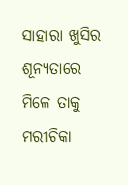ସାହାରା ଖୁସିର
ଶୂନ୍ୟତାରେ ମିଳେ ତାକୁ ମରୀଚିକା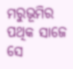ମରୁଭୂମିର
ପଥିକ ସାଜେ ସେ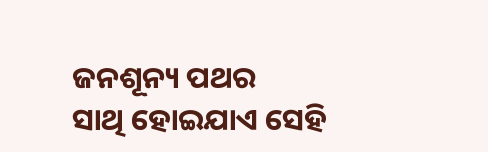ଜନଶୂନ୍ୟ ପଥର
ସାଥି ହୋଇଯାଏ ସେହି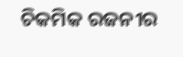ଚିକମିକ ରଜନୀର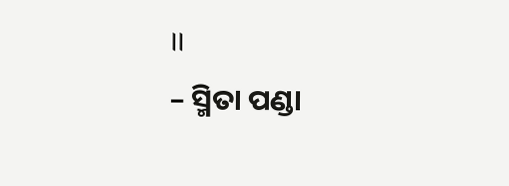।।
– ସ୍ମିତା ପଣ୍ଡା